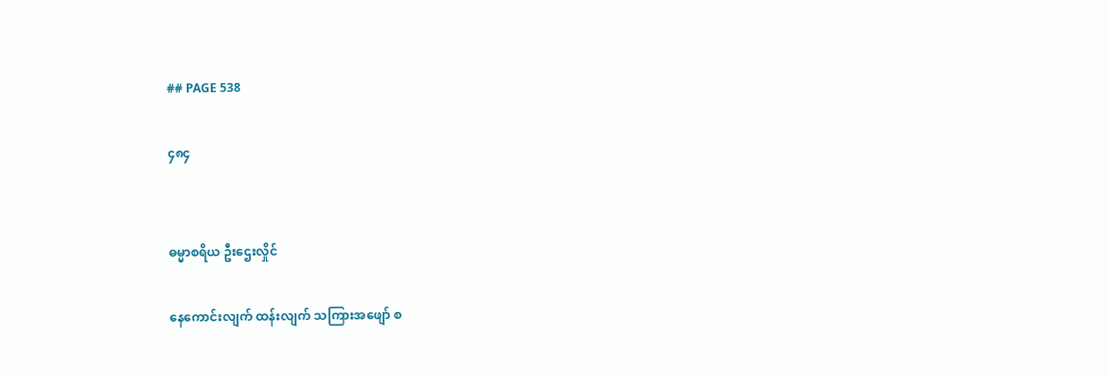## PAGE 538

၄၈၄


ဓမ္မာစရိယ ဦးဌေးလှိုင်

နေကောင်းလျက် ထန်းလျက် သကြားအဖျော် စ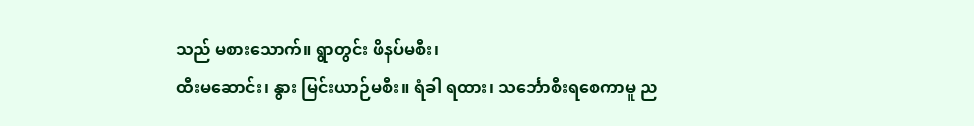သည် မစားသောက်။ ရွာတွင်း ဖိနပ်မစီး၊
ထီးမဆောင်း၊ နွား မြင်းယာဉ်မစီး။ ရံခါ ရထား၊ သင်္ဘောစီးရစေကာမူ ည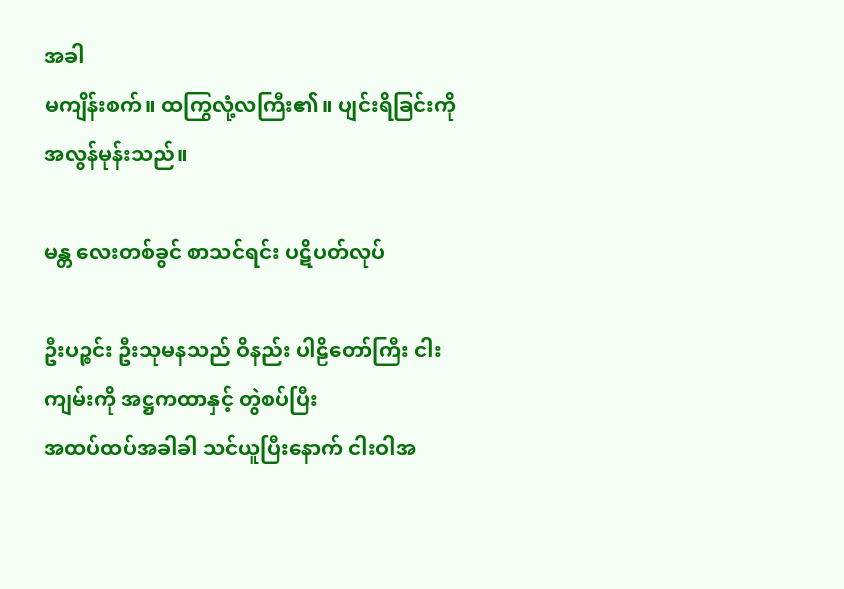အခါ
မကျိန်းစက်။ ထကြွလုံ့လကြီး၏။ ပျင်းရိခြင်းကို အလွန်မုန်းသည်။

မန္တ လေးတစ်ခွင် စာသင်ရင်း ပဋိပတ်လုပ်

ဦးပဉ္စင်း ဦးသုမနသည် ဝိနည်း ပါဠိတော်ကြီး ငါးကျမ်းကို အဋ္ဌကထာနှင့် တွဲစပ်ပြီး
အထပ်ထပ်အခါခါ သင်ယူပြီးနောက် ငါးဝါအ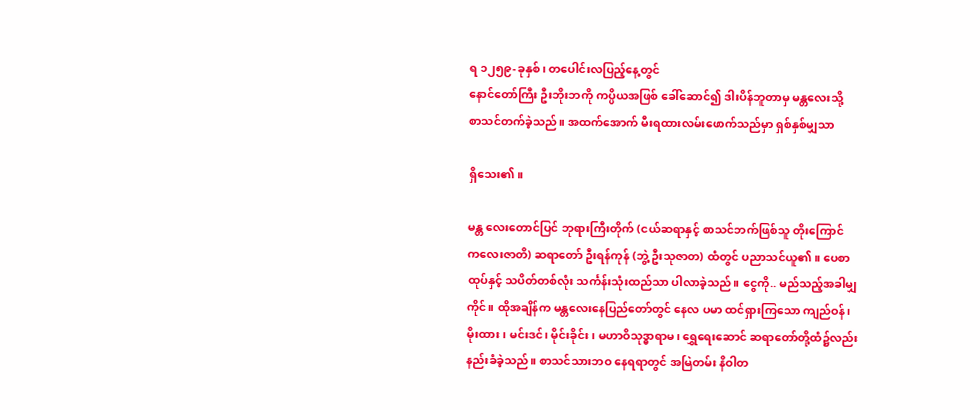ရ ၁၂၅၉-ခုနှစ်၊ တပေါင်းလပြည့်နေ့တွင်
နောင်တော်ကြီး ဦးဘိုးဘကို ကပ္ပိယအဖြစ် ခေါ်ဆောင်၍ ဒါးပိန်ဘူတာမှ မန္တလေးသို့
စာသင်တက်ခဲ့သည်။ အထက်အောက် မီးရထားလမ်းဖောက်သည်မှာ ရှစ်နှစ်မျှသာ

ရှိသေး၏။

မန္တ လေးတောင်ပြင် ဘုရားကြီးတိုက် (ငယ်ဆရာနှင့် စာသင်ဘက်ဖြစ်သူ တိုးကြောင်
ကလေးဇာတိ) ဆရာတော် ဦးရန်ကုန် (ဘွဲ့ ဦးသုဇာတ) ထံတွင် ပညာသင်ယူ၏။ ပေစာ
ထုပ်နှင့် သပိတ်တစ်လုံး သင်္ကန်းသုံးထည်သာ ပါလာခဲ့သည်။ ငွေကို.. မည်သည့်အခါမျှ
ကိုင်။ ထိုအချိန်က မန္တလေးနေပြည်တော်တွင် နေလ ပမာ ထင်ရှားကြသော ကျည်ဝန်၊
မိုးထား၊ မင်းဒင်၊ မိုင်းခိုင်း၊ မဟာဝိသုဒ္ဓာရာမ၊ ရွှေရေးဆောင် ဆရာတော်တို့ထံ၌လည်း
နည်းခံခဲ့သည်။ စာသင်သားဘဝ နေရရာတွင် အမြဲတမ်း နိဝါတ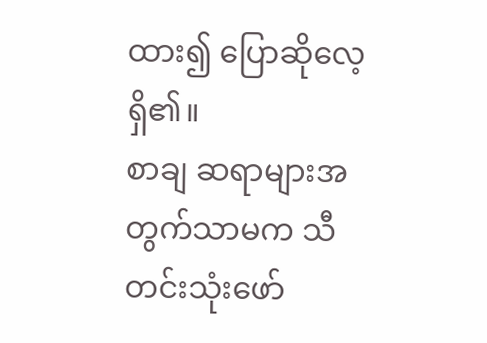ထား၍ ပြောဆိုလေ့ရှိ၏။
စာချ ဆရာများအတွက်သာမက သီတင်းသုံးဖော်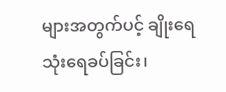များအတွက်ပင့် ချိုးရေ သုံးရေခပ်ခြင်း၊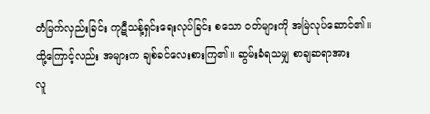တံမြက်လှည်းခြင်း ကုဋီသန့်ရှင်းရေးလုပ်ခြင်း စသော ဝတ်များကို အမြဲလုပ်ဆောင်၏။
ထို့ကြောင့်လည်း အများက ချစ်ခင်လေးစားကြ၏။ ဆွမ်းခံရသမျှ စာချဆရာအား
လူ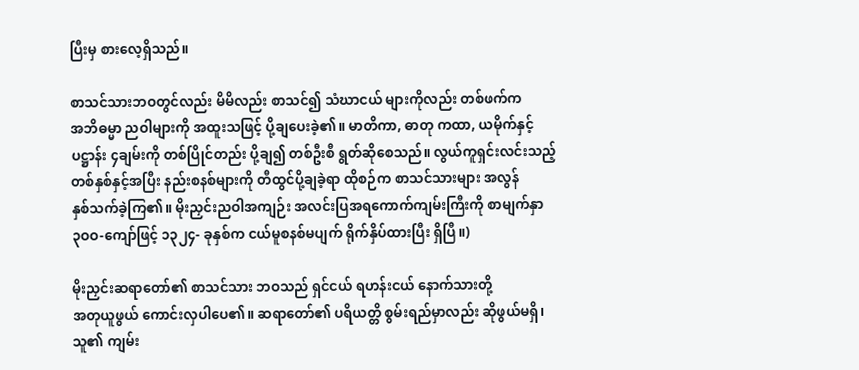ပြီးမှ စားလေ့ရှိသည်။

စာသင်သားဘဝတွင်လည်း မိမိလည်း စာသင်၍ သံဃာငယ် များကိုလည်း တစ်ဖက်က
အဘိဓမ္မာ ညဝါများကို အထူးသဖြင့် ပို့ချပေးခဲ့၏။ မာတိကာ, ဓာတု ကထာ, ယမိုက်နှင့်
ပဋ္ဌာန်း ၄ချမ်းကို တစ်ပြိုင်တည်း ပို့ချ၍ တစ်ဦးစီ ရွတ်ဆိုစေသည်။ လွယ်ကူရှင်းလင်းသည့်
တစ်နှစ်နှင့်အပြီး နည်းစနစ်များကို တီထွင်ပို့ချခဲ့ရာ ထိုစဉ်က စာသင်သားများ အလွန်
နှစ်သက်ခဲ့ကြ၏။ မိုးညှင်းညဝါအကျဉ်း အလင်းပြအရကောက်ကျမ်းကြီးကို စာမျက်နှာ
၃ဝဝ-ကျော်ဖြင့် ၁၃၂၄- ခုနှစ်က ငယ်မူစနစ်မပျက် ရိုက်နှိပ်ထားပြီး ရှိပြီ။)

မိုးညှင်းဆရာတော်၏ စာသင်သား ဘဝသည် ရှင်ငယ် ရဟန်းငယ် နောက်သားတို့
အတုယူဖွယ် ကောင်းလှပါပေ၏။ ဆရာတော်၏ ပရိယတ္တိ စွမ်းရည်မှာလည်း ဆိုဖွယ်မရှိ၊
သူ၏ ကျမ်း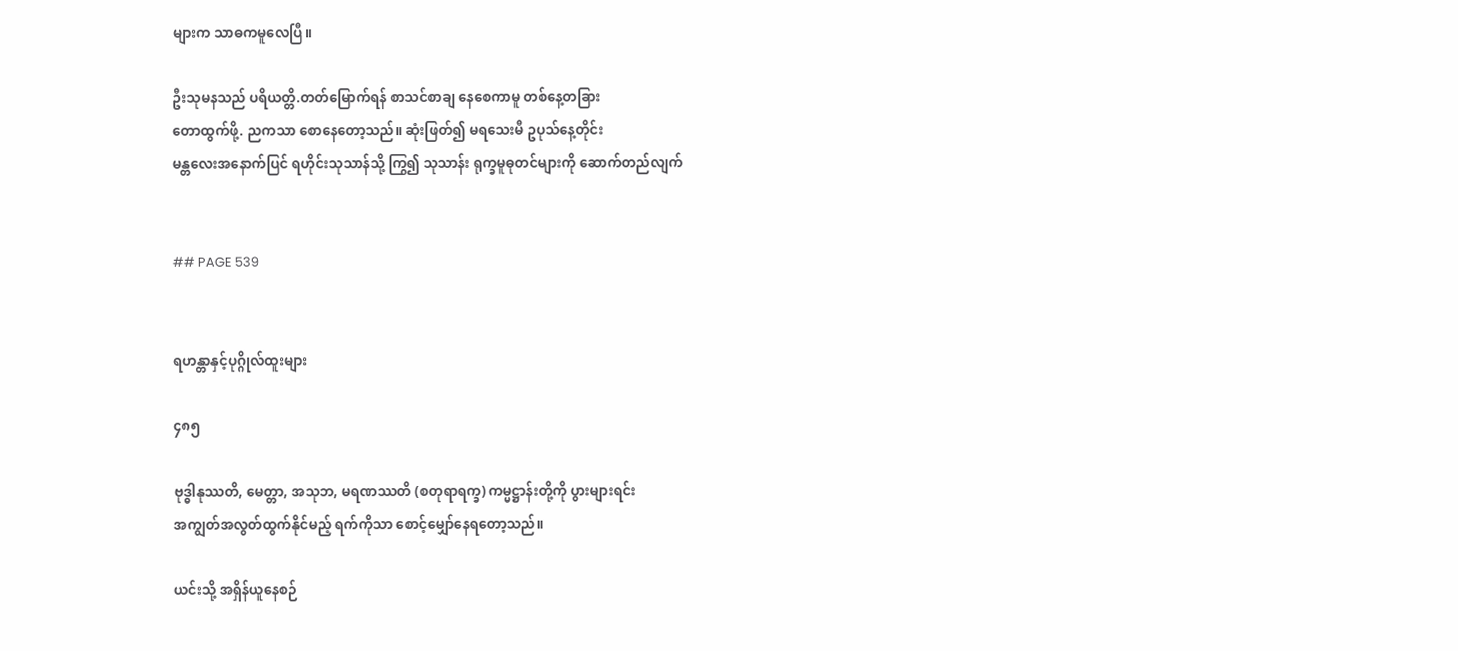များက သာဓကမူလေပြီ။

ဦးသုမနသည် ပရိယတ္တိ.တတ်မြောက်ရန် စာသင်စာချ နေစေကာမူ တစ်နေ့တခြား
တောထွက်ဖို့. ညကသာ စောနေတော့သည်။ ဆုံးဖြတ်၍ မရသေးမီ ဥပုသ်နေ့တိုင်း
မန္တလေးအနောက်ပြင် ရဟိုင်းသုသာန်သို့ ကြွ၍ သုသာန်း ရုက္ခမူဓုတင်များကို ဆောက်တည်လျက်


## PAGE 539


ရဟန္တာနှင့်ပုဂ္ဂိုလ်ထူးများ

၄၈၅

ဗုဒ္ဓါနုဿတိ, မေတ္တာ, အသုဘ, မရဏဿတိ (စတုရာရက္ခ) ကမ္မဋ္ဌာန်းတို့ကို ပွားများရင်း
အကျွတ်အလွတ်ထွက်နိုင်မည့် ရက်ကိုသာ စောင့်မျှော်နေရတော့သည်။

ယင်းသို့ အရှိန်ယူနေစဉ်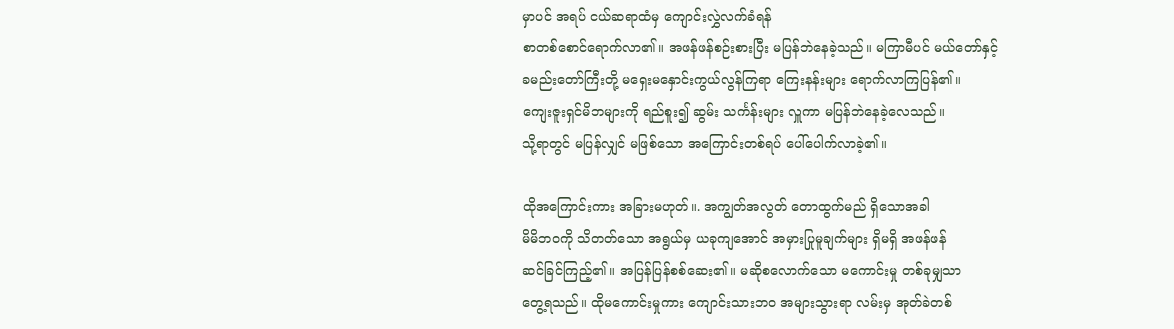မှာပင် အရပ် ငယ်ဆရာထံမှ ကျောင်းလွှဲလက်ခံရန်
စာတစ်စောင်ရောက်လာ၏။ အဖန်ဖန်စဉ်းစားပြီး မပြန်ဘဲနေခဲ့သည်။ မကြာမီပင် မယ်တော်နှင့်
ခမည်းတော်ကြီးတို့ မရှေးမနှောင်းကွယ်လွန်ကြရာ ကြေးနန်းများ ရောက်လာကြပြန်၏။
ကျေးဇူးရှင်မိဘများကို ရည်စူး၍ ဆွမ်း သင်္ကန်းများ လှူကာ မပြန်ဘဲနေခဲ့လေသည်။
သို့ရာတွင် မပြန်လျှင် မဖြစ်သော အကြောင်းတစ်ရပ် ပေါ်ပေါက်လာခဲ့၏။

ထိုအကြောင်းကား အခြားမဟုတ်။. အကျွတ်အလွတ် တောထွက်မည် ရှိသောအခါ
မိမိဘဝကို သိတတ်သော အရွယ်မှ ယခုကျအောင် အမှားပြုမူချက်များ ရှိမရှိ အဖန်ဖန်
ဆင်ခြင်ကြည့်၏။ အပြန်ပြန်စစ်ဆေး၏။ မဆိုစလောက်သော မကောင်းမှု တစ်ခုမျှသာ
တွေ့ရသည်။ ထိုမကောင်းမှုကား ကျောင်းသားဘဝ အများသွားရာ လမ်းမှ အုတ်ခဲတစ်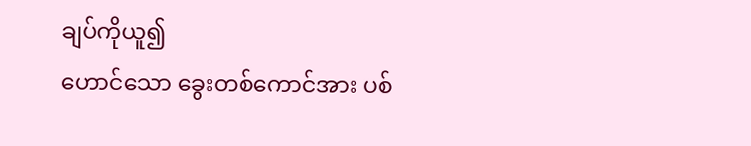ချပ်ကိုယူ၍
ဟောင်သော ခွေးတစ်ကောင်အား ပစ်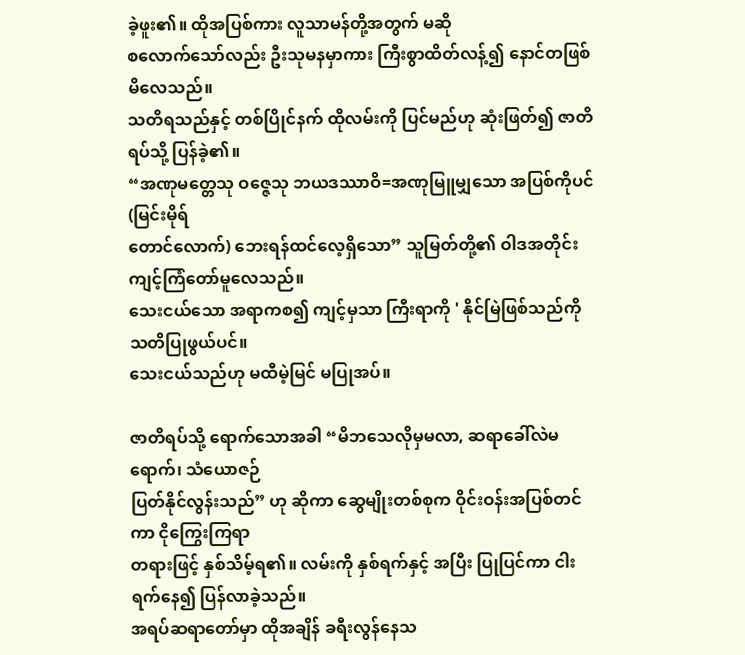ခဲ့ဖူး၏။ ထိုအပြစ်ကား လူသာမန်တို့အတွက် မဆို
စလောက်သော်လည်း ဦးသုမနမှာကား ကြီးစွာထိတ်လန့်၍ နောင်တဖြစ်မိလေသည်။
သတိရသည်နှင့် တစ်ပြိုင်နက် ထိုလမ်းကို ပြင်မည်ဟု ဆုံးဖြတ်၍ ဇာတိရပ်သို့ ပြန်ခဲ့၏။
“အဏုမတ္တေသု ဝဇ္ဇေသု ဘယဒဿာဝိ=အဏုမြူမျှသော အပြစ်ကိုပင် (မြင်းမိုရ်
တောင်လောက်) ဘေးရန်ထင်လေ့ရှိသော” သူမြတ်တို့၏ ဝါဒအတိုင်း ကျင့်ကြံတော်မူလေသည်။
သေးငယ်သော အရာကစ၍ ကျင့်မှသာ ကြီးရာကို ' နိုင်မြဲဖြစ်သည်ကို သတိပြုဖွယ်ပင်။
သေးငယ်သည်ဟု မထီမဲ့မြင် မပြုအပ်။

ဇာတိရပ်သို့ ရောက်သောအခါ “မိဘသေလိုမှမလာ, ဆရာခေါ်လဲမရောက်၊ သံယောဇဉ်
ပြတ်နိုင်လွန်းသည်” ဟု ဆိုကာ ဆွေမျိုးတစ်စုက ဝိုင်းဝန်းအပြစ်တင်ကာ ငိုကြွေးကြရာ
တရားဖြင့် နှစ်သိမ့်ရ၏။ လမ်းကို နှစ်ရက်နှင့် အပြီး ပြုပြင်ကာ ငါးရက်နေ၍ ပြန်လာခဲ့သည်။
အရပ်ဆရာတော်မှာ ထိုအချိန် ခရီးလွန်နေသ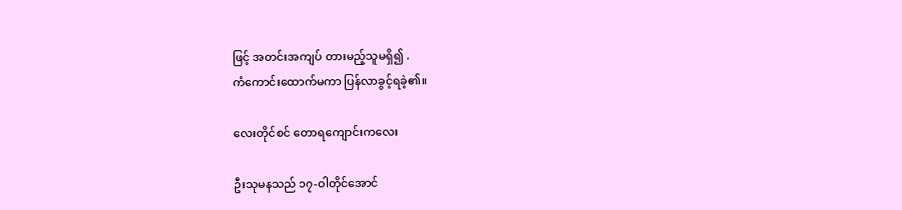ဖြင့် အတင်းအကျပ် တားမည့်သူမရှိ၍ .
ကံကောင်းထောက်မကာ ပြန်လာခွင့်ရခဲ့၏။

လေးတိုင်စင် တောရကျောင်းကလေး

ဦးသုမနသည် ၁၇-ဝါတိုင်အောင်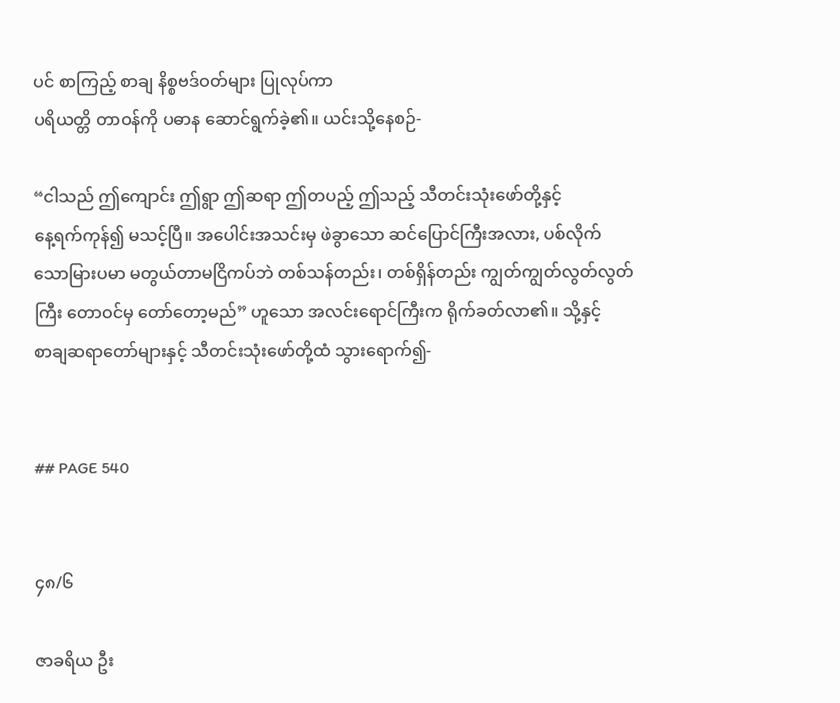ပင် စာကြည့် စာချ နိစ္စဗဒ်ဝတ်များ ပြုလုပ်ကာ
ပရိယတ္တိ တာဝန်ကို ပဓာန ဆောင်ရွက်ခဲ့၏။ ယင်းသို့နေစဉ်-

“ငါသည် ဤကျောင်း ဤရွာ ဤဆရာ ဤတပည့် ဤသည့် သီတင်းသုံးဖော်တို့နှင့်
နေ့ရက်ကုန်၍ မသင့်ပြီ။ အပေါင်းအသင်းမှ ဖဲခွာသော ဆင်ပြောင်ကြီးအလား, ပစ်လိုက်
သောမြားပမာ မတွယ်တာမငြိကပ်ဘဲ တစ်သန်တည်း၊ တစ်ရှိန်တည်း ကျွတ်ကျွတ်လွတ်လွတ်
ကြီး တောဝင်မှ တော်တော့မည်” ဟူသော အလင်းရောင်ကြီးက ရိုက်ခတ်လာ၏။ သို့နှင့်
စာချဆရာတော်များနှင့် သီတင်းသုံးဖော်တို့ထံ သွားရောက်၍-


## PAGE 540


၄၈/၆

ဇာခရိယ ဦး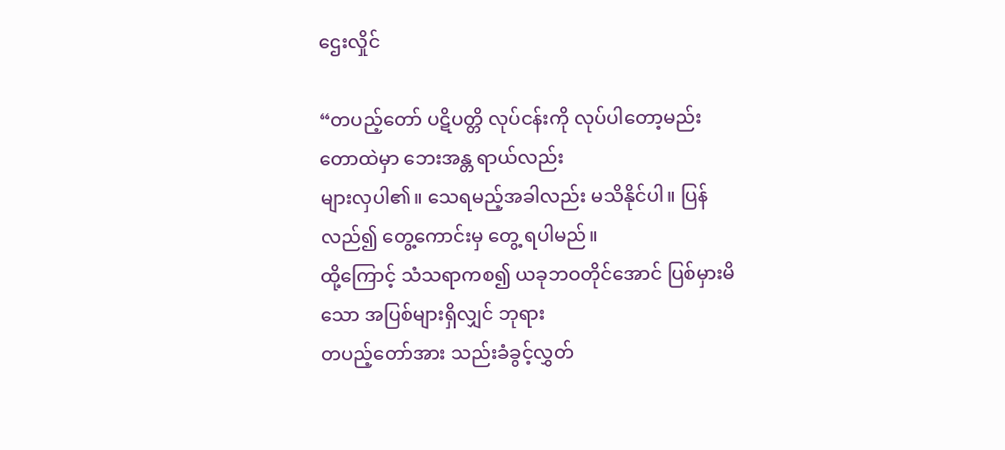ဌေးလှိုင်

“တပည့်တော် ပဋိပတ္တိ လုပ်ငန်းကို လုပ်ပါတော့မည်း တောထဲမှာ ဘေးအန္တ ရာယ်လည်း
များလှပါ၏။ သေရမည့်အခါလည်း မသိနိုင်ပါ။ ပြန်လည်၍ တွေ့ကောင်းမှ တွေ့ ရပါမည်။
ထို့ကြောင့် သံသရာကစ၍ ယခုဘဝတိုင်အောင် ပြစ်မှားမိသော အပြစ်များရှိလျှင် ဘုရား
တပည့်တော်အား သည်းခံခွင့်လွှတ်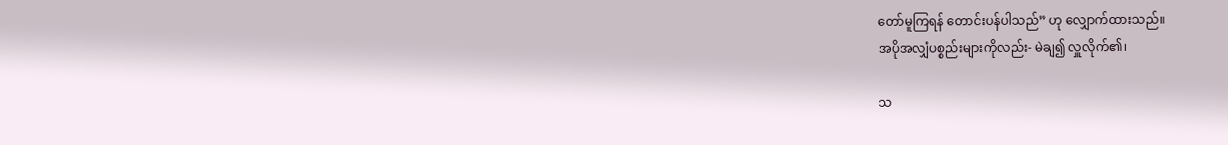တော်မူကြရန် တောင်းပန်ပါသည်” ဟု လျှောက်ထားသည်။
အပိုအလျှံပစ္စည်းများကိုလည်း- မဲချ၍ လှူလိုက်၏၊

သ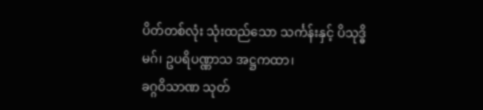ပိတ်တစ်လုံး သုံးထည်သော သင်္ကန်းနှင့် ပိသုဒ္ဓိမဂ်၊ ဥပရိပဏ္ဏာသ အဋ္ဌကထာ၊
ခဂ္ဂဝိသာဏ သုတ်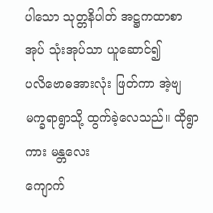ပါသော သုတ္တနိပါတ် အဋ္ဌကထာစာအုပ် သုံးအုပ်သာ ယူဆောင်၍
ပလိဗောဓအားလုံး ဖြတ်ကာ အဲ့ဗျမက္ခရာရွာသို့ ထွက်ခဲ့လေသည်။ ထိုရွာကား မန္တလေး
ကျောက်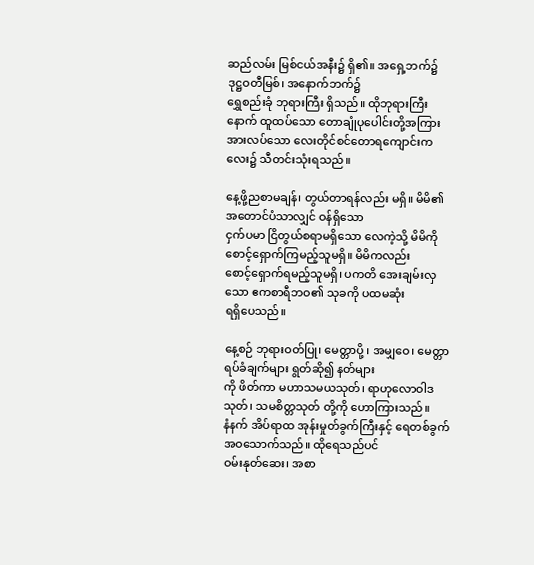ဆည်လမ်း မြစ်ငယ်အနီး၌ ရှိ၏။ အရှေ့ဘက်၌ ဒုဋ္ဌဝတီမြစ်၊ အနောက်ဘက်၌
ရွှေစည်းခုံ ဘုရားကြီး ရှိသည်။ ထိုဘုရားကြီးနောက် ထူထပ်သော တောချုံပုပေါင်းတို့အကြား
အားလပ်သော လေးတိုင်စင်တောရကျောင်းကလေး၌ သီတင်းသုံးရသည်။

နေ့ဖို့ညစာမချန်၊ တွယ်တာရန်လည်း မရှိ။ မိမိ၏ အတောင်ပံသာလျှင် ဝန်ရှိသော
ငှက်ပမာ ငြိတွယ်စရာမရှိသော လေကဲ့သို့ မိမိကို စောင့်ရှောက်ကြမည့်သူမရှိ။ မိမိကလည်း
စောင့်ရှောက်ရမည့်သူမရှိ၊ ပကတိ အေးချမ်းလှသော ဧကစာရီဘဝ၏ သုခကို ပထမဆုံး
ရရှိပေသည်။

နေ့စဉ် ဘုရားဝတ်ပြု၊ မေတ္တာပို့ ၊ အမျှဝေ၊ မေတ္တာရပ်ခံချက်များ ရွတ်ဆို၍ နတ်များ
ကို ဖိတ်ကာ မဟာသမယသုတ်၊ ရာဟုလောဝါဒသုတ်၊ သမစိတ္တသုတ် တို့ကို ဟောကြားသည်။
နံနက် အိပ်ရာထ အုန်းမှုတ်ခွက်ကြီးနှင့် ရေတစ်ခွက် အဝသောက်သည်။ ထိုရေသည်ပင်
ဝမ်းနုတ်ဆေး၊ အစာ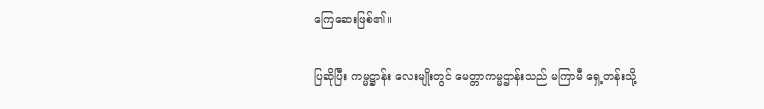ကြေဆေးဖြစ်၏။

ပြဆိုပြီး ကမ္မဋ္ဌာန်း လေးမျိုးတွင် မေတ္တာကမ္မဌာန်းသည် မကြာမီ ရှေ့တန်းသို့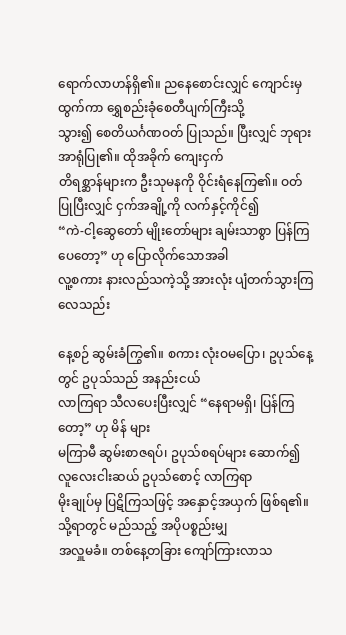ရောက်လာဟန်ရှိ၏။ ညနေစောင်းလျှင် ကျောင်းမှထွက်ကာ ရွှေစည်းခုံစေတီပျက်ကြီးသို့
သွား၍ စေတိယင်္ဂဏဝတ် ပြုသည်။ ပြီးလျှင် ဘုရားအာရုံပြု၏။ ထိုအခိုက် ကျေးငှက်
တိရစ္ဆာန်များက ဦးသုမနကို ဝိုင်းရံနေကြ၏။ ဝတ်ပြုပြီးလျှင် ငှက်အချို့ကို လက်နှင့်ကိုင်၍
“ကဲ-ငါ့ဆွေတော် မျိုးတော်များ ချမ်းသာစွာ ပြန်ကြပေတော့” ဟု ပြောလိုက်သောအခါ
လူ့စကား နားလည်သကဲ့သို့ အားလုံး ပျံတက်သွားကြလေသည်း

နေ့စဉ် ဆွမ်းခံကြွ၏။ စကား လုံးဝမပြော၊ ဥပုသ်နေ့တွင် ဥပုသ်သည် အနည်းငယ်
လာကြရာ သီလပေးပြီးလျှင် “နေရာမရှိ၊ ပြန်ကြတော့” ဟု မိန် များ
မကြာမီ ဆွမ်းစာဇရပ်၊ ဥပုသ်စရပ်များ ဆောက်၍ လူလေးငါးဆယ် ဥပုသ်စောင့် လာကြရာ
မိုးချုပ်မှ ပြဋိကြသဖြင့် အနှောင့်အယှက် ဖြစ်ရ၏။ သို့ရာတွင် မည်သည့် အပိုပစ္စည်းမျှ
အလှူမခံ။ တစ်နေ့တခြား ကျော်ကြားလာသ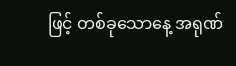ဖြင့် တစ်ခုသောနေ့ အရုဏ်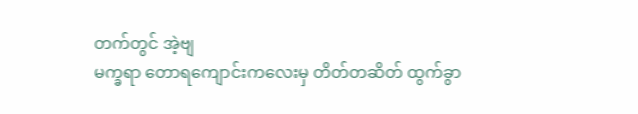တက်တွင် အဲ့ဗျ
မက္ခရာ တောရကျောင်းကလေးမှ တိတ်တဆိတ် ထွက်ခွာ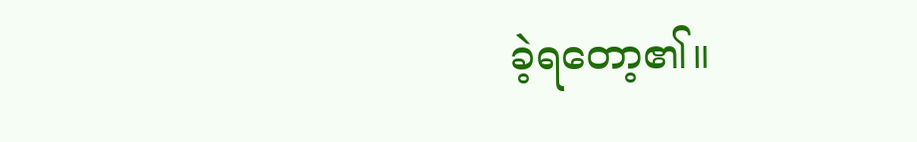ခဲ့ရတော့၏။